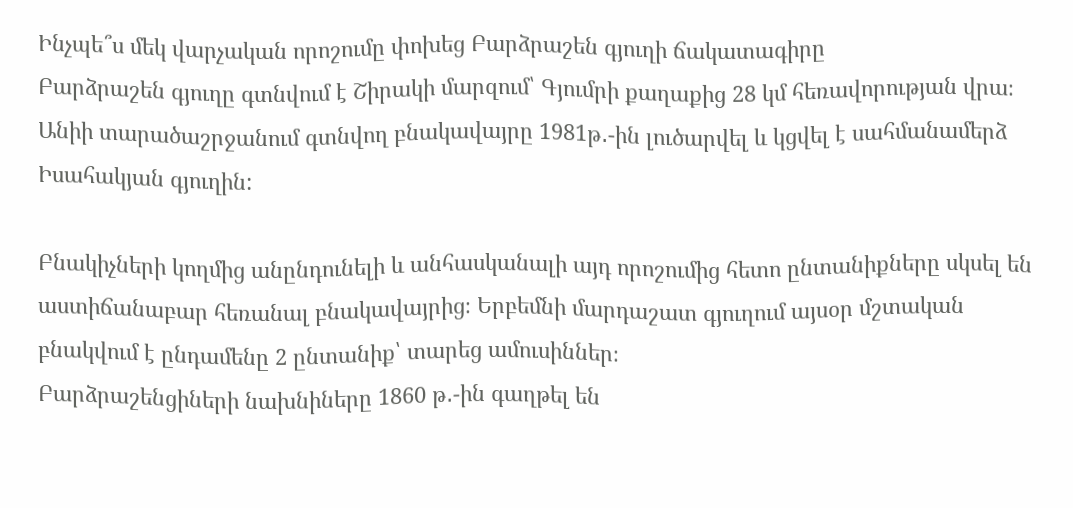Ինչպե՞ս մեկ վարչական որոշումը փոխեց Բարձրաշեն գյուղի ճակատագիրը
Բարձրաշեն գյուղը գտնվում է Շիրակի մարզում՝ Գյումրի քաղաքից 28 կմ հեռավորության վրա։ Անիի տարածաշրջանում գտնվող բնակավայրը 1981թ․-ին լուծարվել և կցվել է սահմանամերձ Իսահակյան գյուղին:

Բնակիչների կողմից անընդունելի և անհասկանալի այդ որոշումից հետո ընտանիքները սկսել են աստիճանաբար հեռանալ բնակավայրից։ Երբեմնի մարդաշատ գյուղում այսօր մշտական բնակվում է ընդամենը 2 ընտանիք՝ տարեց ամուսիններ։
Բարձրաշենցիների նախնիները 1860 թ․-ին գաղթել են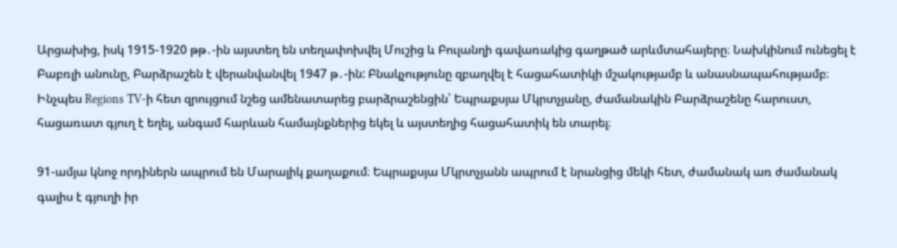Արցախից, իսկ 1915-1920 թթ․-ին այստեղ են տեղափոխվել Մուշից և Բուլանղի գավառակից գաղթած արևմտահայերը։ Նախկինում ունեցել է Բաբռլի անունը, Բարձրաշեն է վերանվանվել 1947 թ․-ին: Բնակչությունը զբաղվել է հացահատիկի մշակությամբ և անասնապահությամբ։
Ինչպես Regions TV-ի հետ զրույցում նշեց ամենատարեց բարձրաշենցին՝ Եպրաքսյա Մկրտչյանը, ժամանակին Բարձրաշենը հարուստ, հացառատ գյուղ է եղել, անգամ հարևան համայնքներից եկել և այստեղից հացահատիկ են տարել։

91-ամյա կնոջ որդիներն ապրում են Մարալիկ քաղաքում։ Եպրաքսյա Մկրտչյանն ապրում է նրանցից մեկի հետ, ժամանակ առ ժամանակ գալիս է գյուղի իր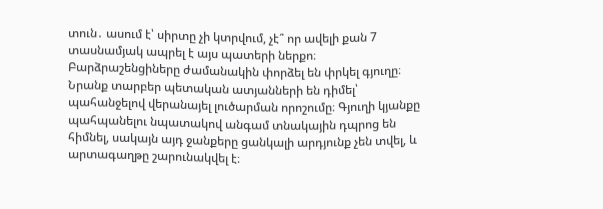տուն․ ասում է՝ սիրտը չի կտրվում, չէ՞ որ ավելի քան 7 տասնամյակ ապրել է այս պատերի ներքո։
Բարձրաշենցիները ժամանակին փորձել են փրկել գյուղը։ Նրանք տարբեր պետական ատյանների են դիմել՝ պահանջելով վերանայել լուծարման որոշումը։ Գյուղի կյանքը պահպանելու նպատակով անգամ տնակային դպրոց են հիմնել, սակայն այդ ջանքերը ցանկալի արդյունք չեն տվել, և արտագաղթը շարունակվել է։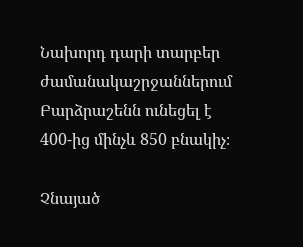Նախորդ դարի տարբեր ժամանակաշրջաններում Բարձրաշենն ունեցել է 400-ից մինչև 850 բնակիչ։

Չնայած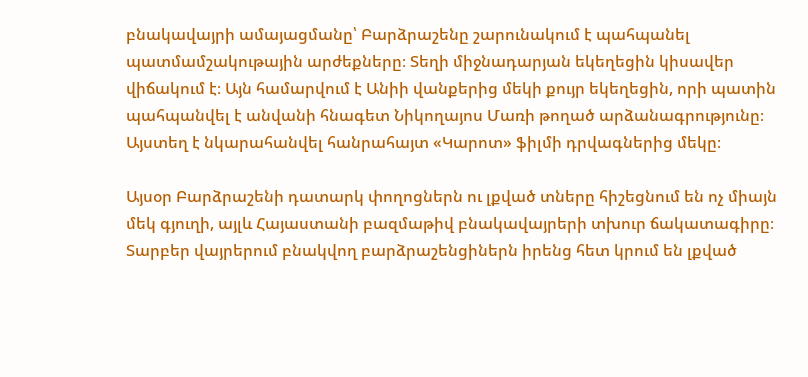բնակավայրի ամայացմանը՝ Բարձրաշենը շարունակում է պահպանել պատմամշակութային արժեքները։ Տեղի միջնադարյան եկեղեցին կիսավեր վիճակում է։ Այն համարվում է Անիի վանքերից մեկի քույր եկեղեցին, որի պատին պահպանվել է անվանի հնագետ Նիկողայոս Մառի թողած արձանագրությունը։ Այստեղ է նկարահանվել հանրահայտ «Կարոտ» ֆիլմի դրվագներից մեկը։

Այսօր Բարձրաշենի դատարկ փողոցներն ու լքված տները հիշեցնում են ոչ միայն մեկ գյուղի, այլև Հայաստանի բազմաթիվ բնակավայրերի տխուր ճակատագիրը։ Տարբեր վայրերում բնակվող բարձրաշենցիներն իրենց հետ կրում են լքված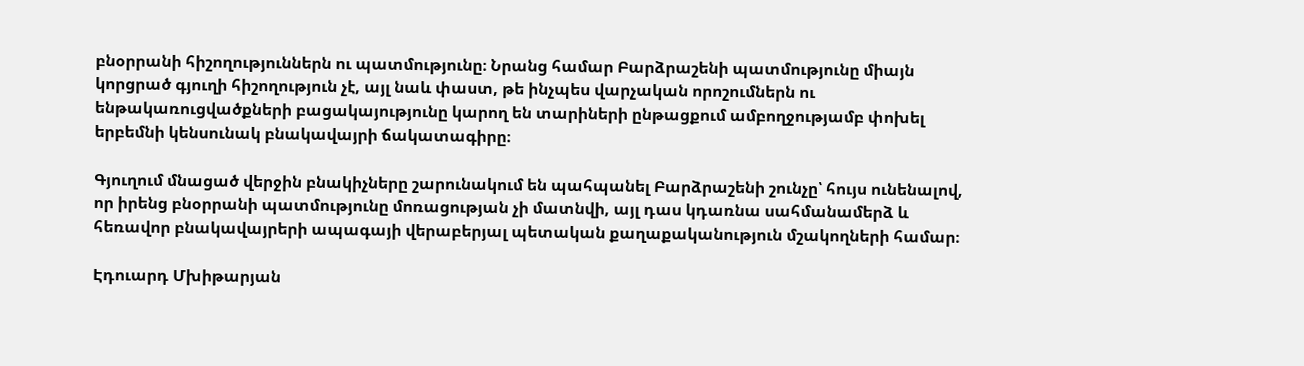բնօրրանի հիշողություններն ու պատմությունը։ Նրանց համար Բարձրաշենի պատմությունը միայն կորցրած գյուղի հիշողություն չէ, այլ նաև փաստ, թե ինչպես վարչական որոշումներն ու ենթակառուցվածքների բացակայությունը կարող են տարիների ընթացքում ամբողջությամբ փոխել երբեմնի կենսունակ բնակավայրի ճակատագիրը։

Գյուղում մնացած վերջին բնակիչները շարունակում են պահպանել Բարձրաշենի շունչը՝ հույս ունենալով, որ իրենց բնօրրանի պատմությունը մոռացության չի մատնվի, այլ դաս կդառնա սահմանամերձ և հեռավոր բնակավայրերի ապագայի վերաբերյալ պետական քաղաքականություն մշակողների համար։

Էդուարդ Մխիթարյան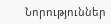Նորություններ